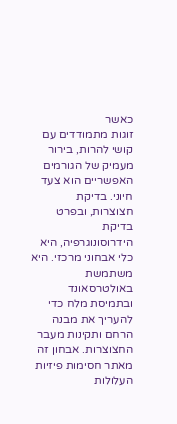כאשר
זוגות מתמודדים עם קושי להרות, בירור מעמיק של הגורמים האפשריים הוא צעד חיוני. בדיקת
חצוצרות, ובפרט בדיקת
הידרוסונוגרפיה, היא כלי אבחוני מרכזי. היא משתמשת באולטרסאונד ובתמיסת מלח כדי
להעריך את מבנה הרחם ותקינות מעבר החצוצרות. אבחון זה מאתר חסימות פיזיות העלולות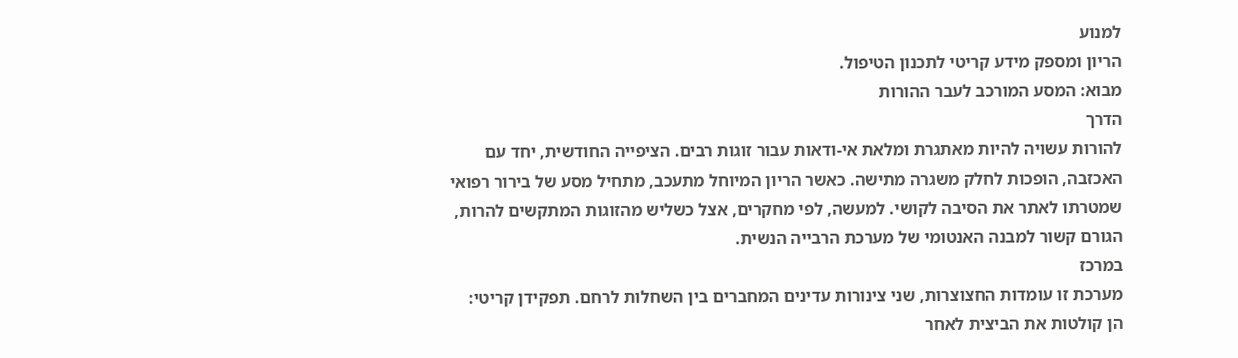למנוע
הריון ומספק מידע קריטי לתכנון הטיפול.
מבוא: המסע המורכב לעבר ההורות
הדרך
להורות עשויה להיות מאתגרת ומלאת אי-ודאות עבור זוגות רבים. הציפייה החודשית, יחד עם
האכזבה, הופכות לחלק משגרה מתישה. כאשר הריון המיוחל מתעכב, מתחיל מסע של בירור רפואי
שמטרתו לאתר את הסיבה לקושי. למעשה, לפי מחקרים, אצל כשליש מהזוגות המתקשים להרות,
הגורם קשור למבנה האנטומי של מערכת הרבייה הנשית.
במרכז
מערכת זו עומדות החצוצרות, שני צינורות עדינים המחברים בין השחלות לרחם. תפקידן קריטי:
הן קולטות את הביצית לאחר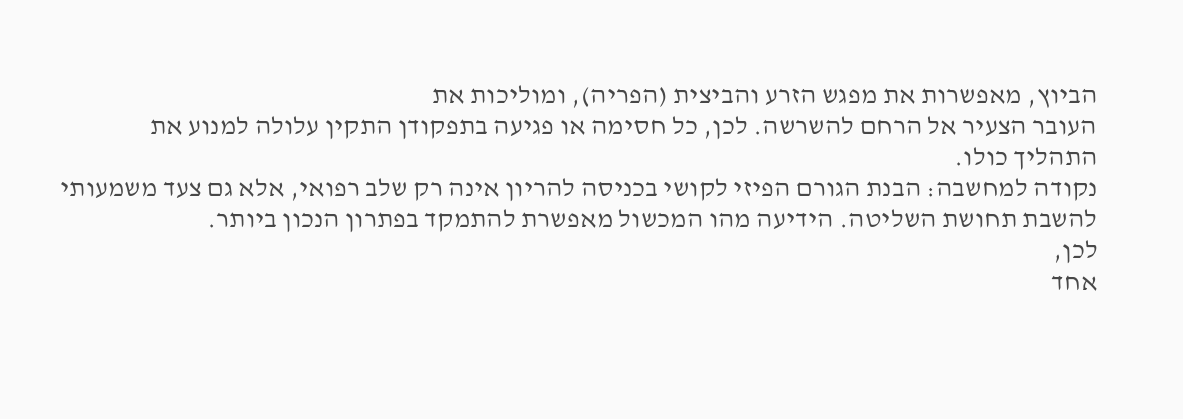הביוץ, מאפשרות את מפגש הזרע והביצית (הפריה), ומוליכות את
העובר הצעיר אל הרחם להשרשה. לכן, כל חסימה או פגיעה בתפקודן התקין עלולה למנוע את
התהליך כולו.
נקודה למחשבה: הבנת הגורם הפיזי לקושי בכניסה להריון אינה רק שלב רפואי, אלא גם צעד משמעותי
להשבת תחושת השליטה. הידיעה מהו המכשול מאפשרת להתמקד בפתרון הנכון ביותר.
לכן,
אחד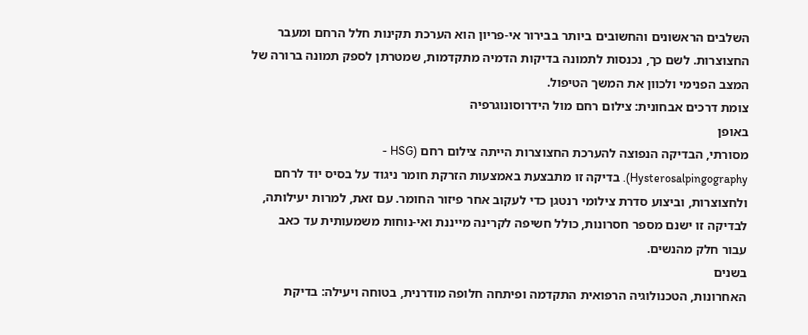השלבים הראשונים והחשובים ביותר בבירור אי-פריון הוא הערכת תקינות חלל הרחם ומעבר
החצוצרות. לשם כך, נכנסות לתמונה בדיקות הדמיה מתקדמות, שמטרתן לספק תמונה ברורה של
המצב הפנימי ולכוון את המשך הטיפול.
צומת דרכים אבחונית: צילום רחם מול הידרוסונוגרפיה
באופן
מסורתי, הבדיקה הנפוצה להערכת החצוצרות הייתה צילום רחם (HSG -
Hysterosalpingography). בדיקה זו מתבצעת באמצעות הזרקת חומר ניגוד על בסיס יוד לרחם
ולחצוצרות, וביצוע סדרת צילומי רנטגן כדי לעקוב אחר פיזור החומר. עם זאת, למרות יעילותה,
לבדיקה זו ישנם מספר חסרונות, כולל חשיפה לקרינה מייננת ואי-נוחות משמעותית עד כאב
עבור חלק מהנשים.
בשנים
האחרונות, הטכנולוגיה הרפואית התקדמה ופיתחה חלופה מודרנית, בטוחה ויעילה: בדיקת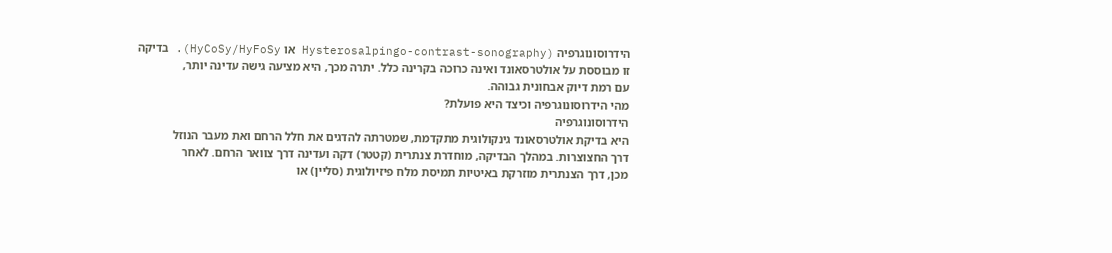הידרוסונוגרפיה (Hysterosalpingo-contrast-sonography או HyCoSy/HyFoSy). בדיקה
זו מבוססת על אולטרסאונד ואינה כרוכה בקרינה כלל. יתרה מכך, היא מציעה גישה עדינה יותר,
עם רמת דיוק אבחונית גבוהה.
מהי הידרוסונוגרפיה וכיצד היא פועלת?
הידרוסונוגרפיה
היא בדיקת אולטרסאונד גינקולוגית מתקדמת, שמטרתה להדגים את חלל הרחם ואת מעבר הנוזל
דרך החצוצרות. במהלך הבדיקה, מוחדרת צנתרית (קטטר) דקה ועדינה דרך צוואר הרחם. לאחר
מכן, דרך הצנתרית מוזרקת באיטיות תמיסת מלח פיזיולוגית (סליין) או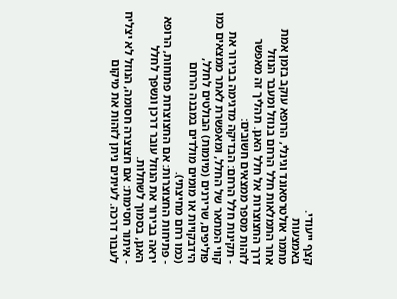קצף ייעודי.
באמצעות
מתמר אולטרסאונד וגינלי, הרופא עוקב בזמן אמת אחר התמלאות חלל הרחם בנוזל ומעבר הנוזל
דרך החצוצרות אל חלל האגן. תהליך זה מאפשר לזהות מספר ממצאים חשובים:
- תקינות חלל הרחם: הבדיקה מדגימה בבירור את קווי המתאר של החלל, ומאפשרת לאתר ממצאים כמו
פוליפים, שרירנים (מיומות) הבולטים לחלל, הידבקויות או מומים מולדים במבנה הרחם
(כמו רחם מחיצתי).
- פתיחות החצוצרות: אם החצוצרות פתוחות, הרופא יראה בבירור את הנוזל עובר דרכן ונשפך לחלל
האגן, בסמוך לשחלות.
- איתור חסימות: אם חצוצרה חסומה, הנוזל לא יצליח לעבור דרכה. לעיתים ניתן לזהות את מיקום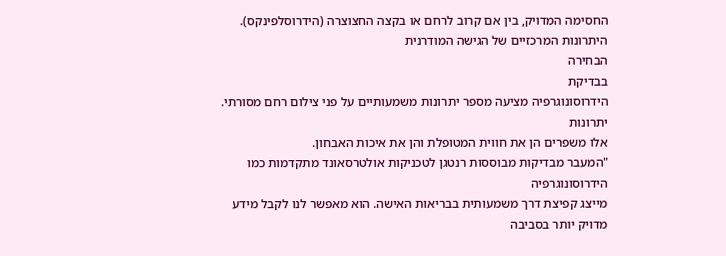החסימה המדויק, בין אם קרוב לרחם או בקצה החצוצרה (הידרוסלפינקס).
היתרונות המרכזיים של הגישה המודרנית
הבחירה
בבדיקת
הידרוסונוגרפיה מציעה מספר יתרונות משמעותיים על פני צילום רחם מסורתי. יתרונות
אלו משפרים הן את חווית המטופלת והן את איכות האבחון.
"המעבר מבדיקות מבוססות רנטגן לטכניקות אולטרסאונד מתקדמות כמו הידרוסונוגרפיה
מייצג קפיצת דרך משמעותית בבריאות האישה. הוא מאפשר לנו לקבל מידע מדויק יותר בסביבה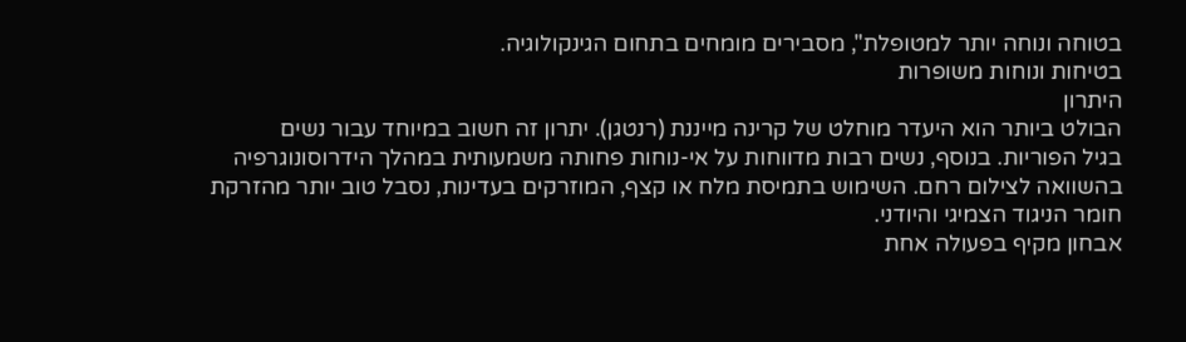בטוחה ונוחה יותר למטופלת", מסבירים מומחים בתחום הגינקולוגיה.
בטיחות ונוחות משופרות
היתרון
הבולט ביותר הוא היעדר מוחלט של קרינה מייננת (רנטגן). יתרון זה חשוב במיוחד עבור נשים
בגיל הפוריות. בנוסף, נשים רבות מדווחות על אי-נוחות פחותה משמעותית במהלך הידרוסונוגרפיה
בהשוואה לצילום רחם. השימוש בתמיסת מלח או קצף, המוזרקים בעדינות, נסבל טוב יותר מהזרקת
חומר הניגוד הצמיגי והיודני.
אבחון מקיף בפעולה אחת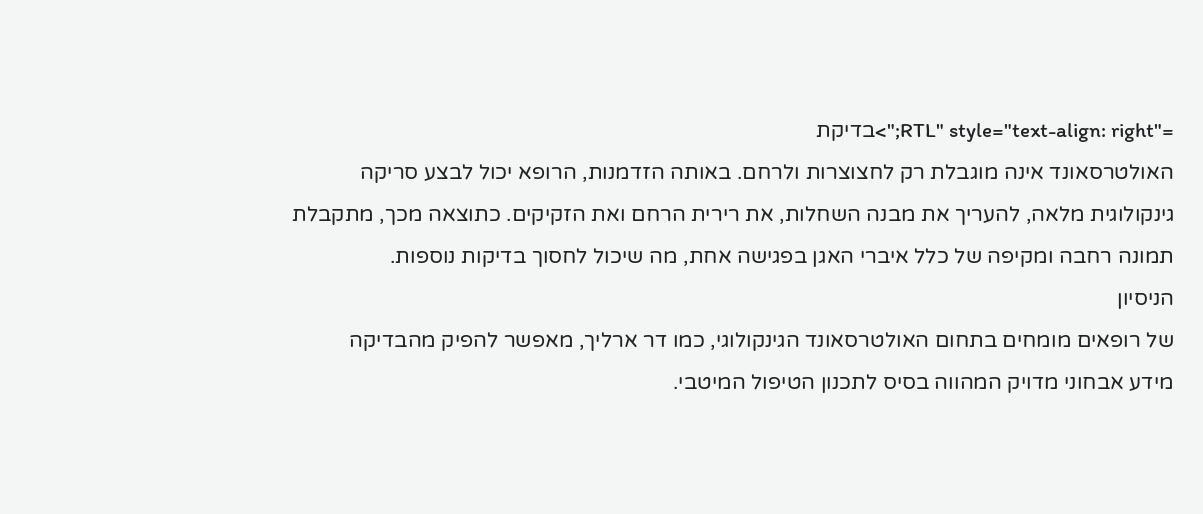="RTL" style="text-align: right;">בדיקת
האולטרסאונד אינה מוגבלת רק לחצוצרות ולרחם. באותה הזדמנות, הרופא יכול לבצע סריקה
גינקולוגית מלאה, להעריך את מבנה השחלות, את רירית הרחם ואת הזקיקים. כתוצאה מכך, מתקבלת
תמונה רחבה ומקיפה של כלל איברי האגן בפגישה אחת, מה שיכול לחסוך בדיקות נוספות.
הניסיון
של רופאים מומחים בתחום האולטרסאונד הגינקולוגי, כמו דר ארליך, מאפשר להפיק מהבדיקה
מידע אבחוני מדויק המהווה בסיס לתכנון הטיפול המיטבי.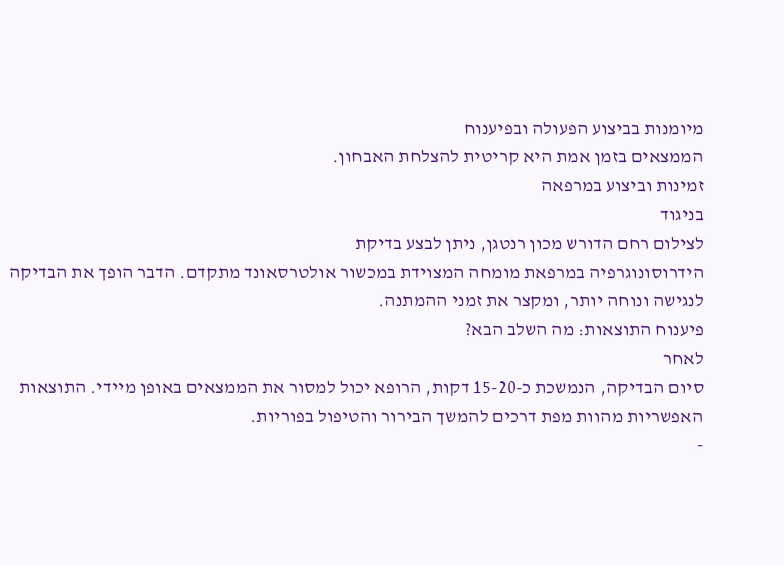מיומנות בביצוע הפעולה ובפיענוח
הממצאים בזמן אמת היא קריטית להצלחת האבחון.
זמינות וביצוע במרפאה
בניגוד
לצילום רחם הדורש מכון רנטגן, ניתן לבצע בדיקת
הידרוסונוגרפיה במרפאת מומחה המצוידת במכשור אולטרסאונד מתקדם. הדבר הופך את הבדיקה
לנגישה ונוחה יותר, ומקצר את זמני ההמתנה.
פיענוח התוצאות: מה השלב הבא?
לאחר
סיום הבדיקה, הנמשכת כ-15-20 דקות, הרופא יכול למסור את הממצאים באופן מיידי. התוצאות
האפשריות מהוות מפת דרכים להמשך הבירור והטיפול בפוריות.
-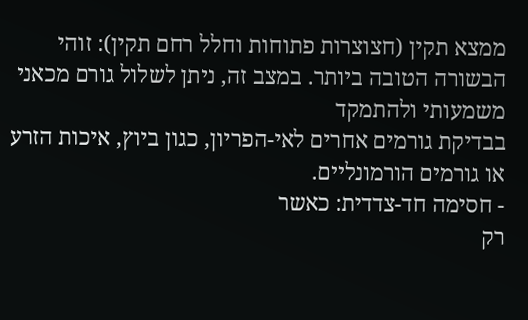ממצא תקין (חצוצרות פתוחות וחלל רחם תקין): זוהי הבשורה הטובה ביותר. במצב זה, ניתן לשלול גורם מכאני משמעותי ולהתמקד
בבדיקת גורמים אחרים לאי-הפריון, כגון ביוץ, איכות הזרע או גורמים הורמונליים.
- חסימה חד-צדדית: כאשר
רק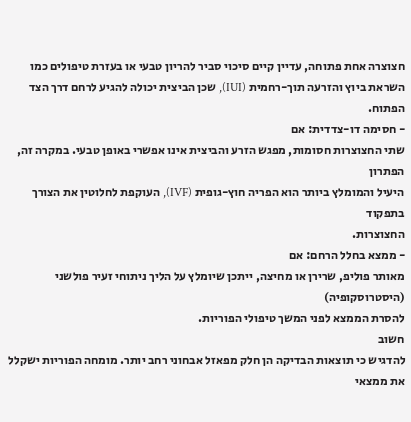חצוצרה אחת פתוחה, עדיין קיים סיכוי סביר להריון טבעי או בעזרת טיפולים כמו
השראת ביוץ והזרעה תוך-רחמית (IUI), שכן הביצית יכולה להגיע לרחם דרך הצד הפתוח.
- חסימה דו-צדדית: אם
שתי החצוצרות חסומות, מפגש הזרע והביצית אינו אפשרי באופן טבעי. במקרה זה, הפתרון
היעיל והמומלץ ביותר הוא הפריה חוץ-גופית (IVF), העוקפת לחלוטין את הצורך בתפקוד
החצוצרות.
- ממצא בחלל הרחם: אם
מאותר פוליפ, שרירן או מחיצה, ייתכן שיומלץ על הליך ניתוחי זעיר פולשני (היסטרוסקופיה)
להסרת הממצא לפני המשך טיפולי הפוריות.
חשוב
להדגיש כי תוצאות הבדיקה הן חלק מפאזל אבחוני רחב יותר. מומחה הפוריות ישקלל את ממצאי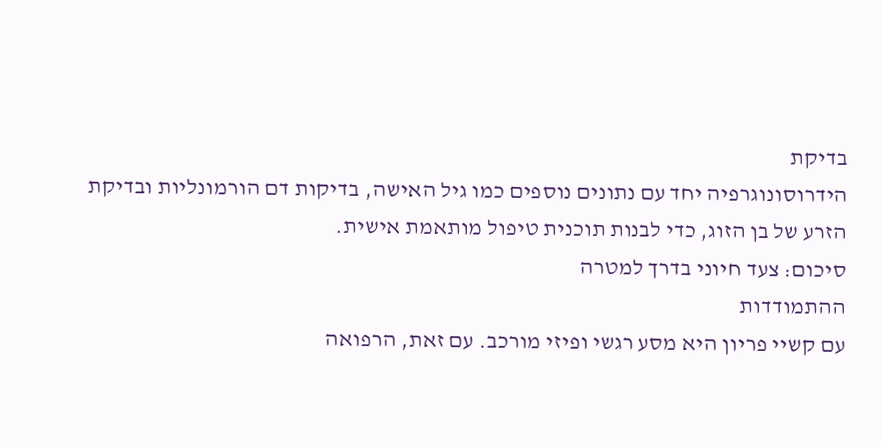בדיקת
הידרוסונוגרפיה יחד עם נתונים נוספים כמו גיל האישה, בדיקות דם הורמונליות ובדיקת
הזרע של בן הזוג, כדי לבנות תוכנית טיפול מותאמת אישית.
סיכום: צעד חיוני בדרך למטרה
ההתמודדות
עם קשיי פריון היא מסע רגשי ופיזי מורכב. עם זאת, הרפואה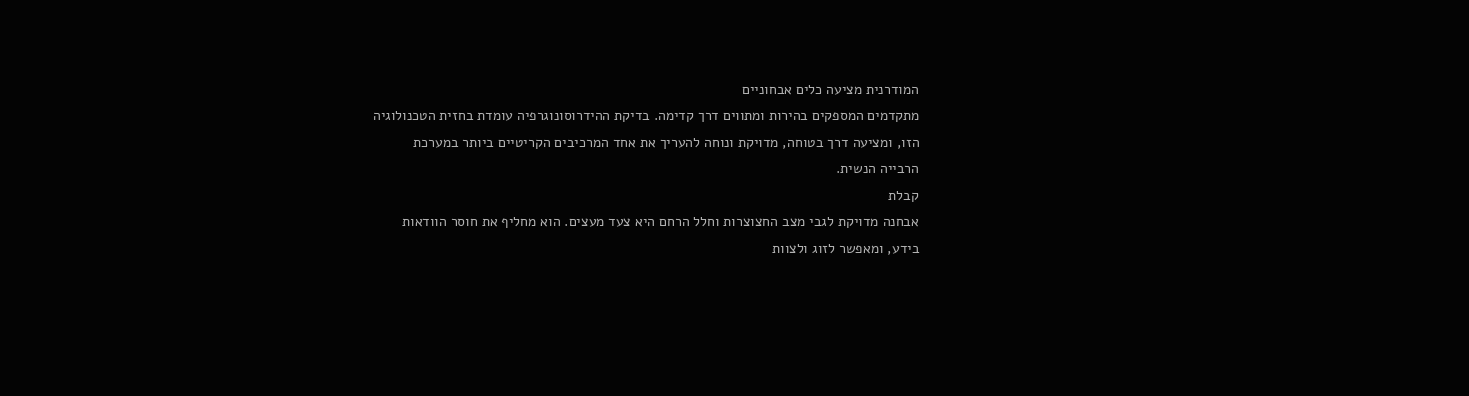המודרנית מציעה כלים אבחוניים
מתקדמים המספקים בהירות ומתווים דרך קדימה. בדיקת ההידרוסונוגרפיה עומדת בחזית הטכנולוגיה
הזו, ומציעה דרך בטוחה, מדויקת ונוחה להעריך את אחד המרכיבים הקריטיים ביותר במערכת
הרבייה הנשית.
קבלת
אבחנה מדויקת לגבי מצב החצוצרות וחלל הרחם היא צעד מעצים. הוא מחליף את חוסר הוודאות
בידע, ומאפשר לזוג ולצוות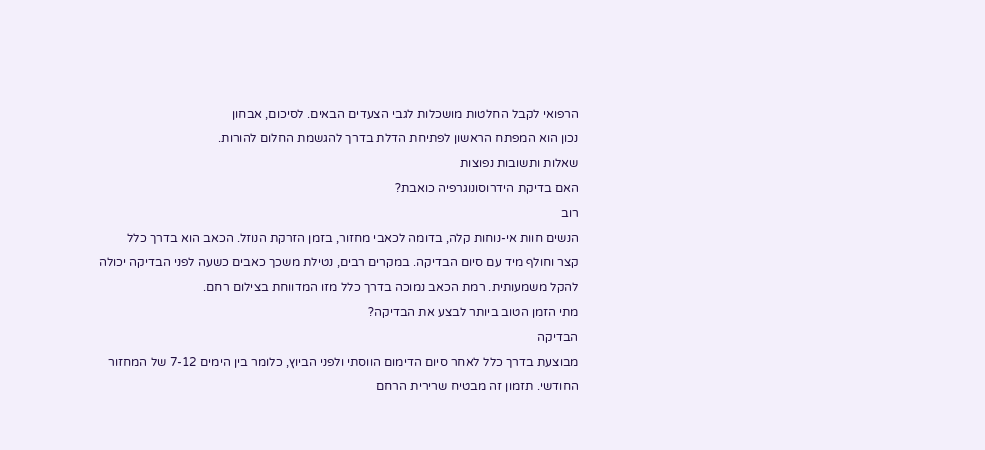הרפואי לקבל החלטות מושכלות לגבי הצעדים הבאים. לסיכום, אבחון
נכון הוא המפתח הראשון לפתיחת הדלת בדרך להגשמת החלום להורות.
שאלות ותשובות נפוצות
האם בדיקת הידרוסונוגרפיה כואבת?
רוב
הנשים חוות אי-נוחות קלה, בדומה לכאבי מחזור, בזמן הזרקת הנוזל. הכאב הוא בדרך כלל
קצר וחולף מיד עם סיום הבדיקה. במקרים רבים, נטילת משכך כאבים כשעה לפני הבדיקה יכולה
להקל משמעותית. רמת הכאב נמוכה בדרך כלל מזו המדווחת בצילום רחם.
מתי הזמן הטוב ביותר לבצע את הבדיקה?
הבדיקה
מבוצעת בדרך כלל לאחר סיום הדימום הווסתי ולפני הביוץ, כלומר בין הימים 7-12 של המחזור
החודשי. תזמון זה מבטיח שרירית הרחם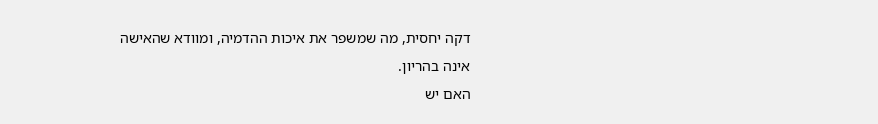דקה יחסית, מה שמשפר את איכות ההדמיה, ומוודא שהאישה
אינה בהריון.
האם יש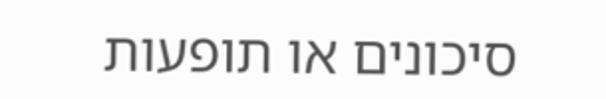סיכונים או תופעות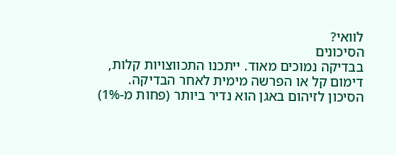לוואי?
הסיכונים
בבדיקה נמוכים מאוד. ייתכנו התכווצויות קלות, דימום קל או הפרשה מימית לאחר הבדיקה.
הסיכון לזיהום באגן הוא נדיר ביותר (פחות מ-1%)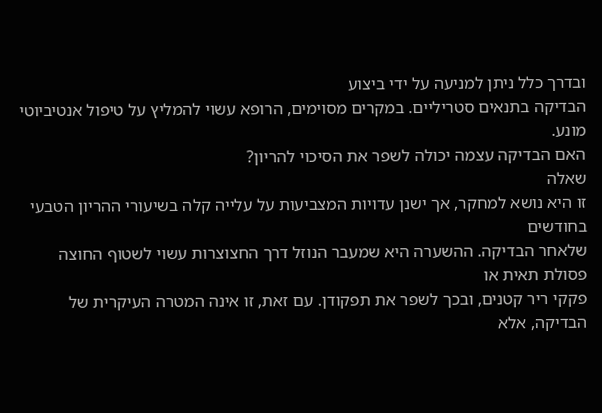ובדרך כלל ניתן למניעה על ידי ביצוע
הבדיקה בתנאים סטריליים. במקרים מסוימים, הרופא עשוי להמליץ על טיפול אנטיביוטי מונע.
האם הבדיקה עצמה יכולה לשפר את הסיכוי להריון?
שאלה
זו היא נושא למחקר, אך ישנן עדויות המצביעות על עלייה קלה בשיעורי ההריון הטבעי בחודשים
שלאחר הבדיקה. ההשערה היא שמעבר הנוזל דרך החצוצרות עשוי לשטוף החוצה פסולת תאית או
פקקי ריר קטנים, ובכך לשפר את תפקודן. עם זאת, זו אינה המטרה העיקרית של הבדיקה, אלא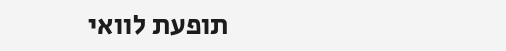תופעת לוואי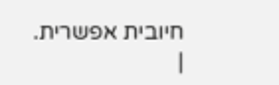חיובית אפשרית.
|